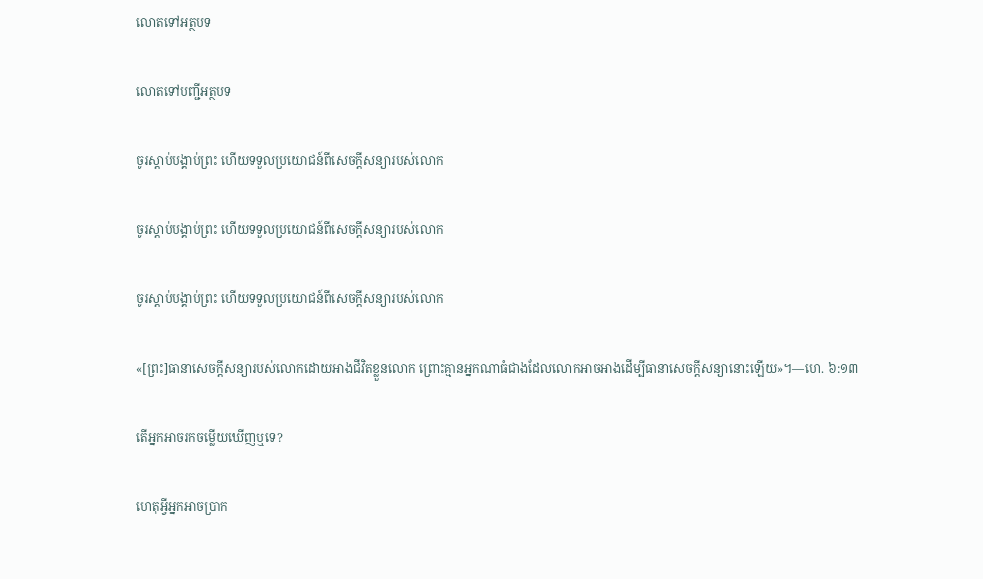លោតទៅអត្ថបទ

លោតទៅបញ្ជីអត្ថបទ

ចូរស្ដាប់បង្គាប់ព្រះ ហើយទទួលប្រយោជន៍ពីសេចក្ដីសន្យារបស់លោក

ចូរស្ដាប់បង្គាប់ព្រះ ហើយទទួលប្រយោជន៍ពីសេចក្ដីសន្យារបស់លោក

ចូរស្ដាប់បង្គាប់ព្រះ ហើយទទួលប្រយោជន៍ពីសេចក្ដីសន្យារបស់លោក

«[ព្រះ]ធានាសេចក្ដីសន្យារបស់លោកដោយអាងជីវិតខ្លួនលោក ព្រោះគ្មានអ្នកណាធំជាងដែលលោកអាចអាងដើម្បីធានាសេចក្ដីសន្យានោះឡើយ»។—ហេ. ៦:១៣

តើអ្នកអាចរកចម្លើយឃើញឬទេ?

ហេតុអ្វីអ្នកអាចប្រាក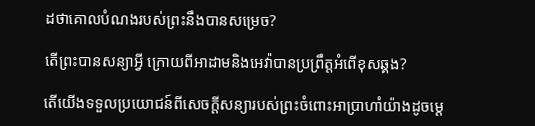ដថាគោលបំណងរបស់ព្រះនឹងបានសម្រេច?

តើព្រះបានសន្យាអ្វី ក្រោយពីអាដាមនិងអេវ៉ាបានប្រព្រឹត្តអំពើខុសឆ្គង?

តើយើងទទួលប្រយោជន៍ពីសេចក្ដីសន្យារបស់ព្រះចំពោះអាប្រាហាំយ៉ាងដូចម្ដេ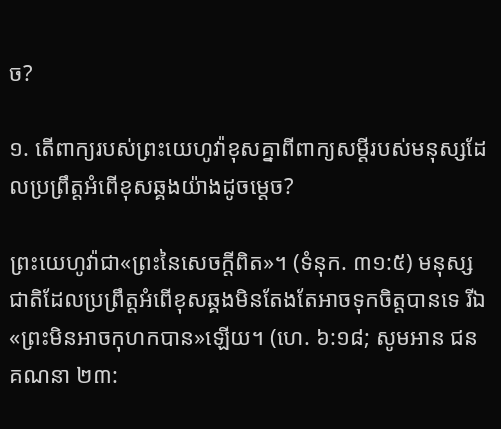ច?

១. តើពាក្យរបស់ព្រះយេហូវ៉ាខុសគ្នាពីពាក្យសម្ដីរបស់មនុស្សដែលប្រព្រឹត្តអំពើខុសឆ្គងយ៉ាងដូចម្ដេច?

ព្រះយេហូវ៉ាជា«ព្រះនៃសេចក្ដីពិត»។ (ទំនុក. ៣១:៥) មនុស្សជាតិដែលប្រព្រឹត្តអំពើខុសឆ្គងមិនតែងតែអាចទុកចិត្តបានទេ រីឯ«ព្រះមិនអាចកុហកបាន»ឡើយ។ (ហេ. ៦:១៨; សូមអាន ជនគណនា ២៣: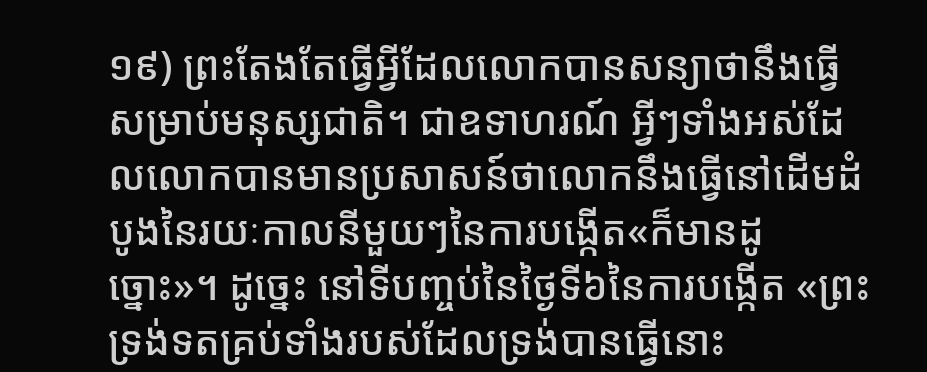១៩) ព្រះតែងតែធ្វើអ្វីដែលលោកបានសន្យាថានឹងធ្វើសម្រាប់មនុស្សជាតិ។ ជាឧទាហរណ៍ អ្វីៗទាំងអស់ដែលលោកបានមានប្រសាសន៍ថាលោកនឹងធ្វើនៅដើមដំបូងនៃរយៈកាលនីមួយៗនៃការបង្កើត«ក៏មានដូច្នោះ»។ ដូច្នេះ នៅទីបញ្ចប់នៃថ្ងៃទី៦នៃការបង្កើត «ព្រះទ្រង់ទតគ្រប់ទាំងរបស់ដែលទ្រង់បានធ្វើនោះ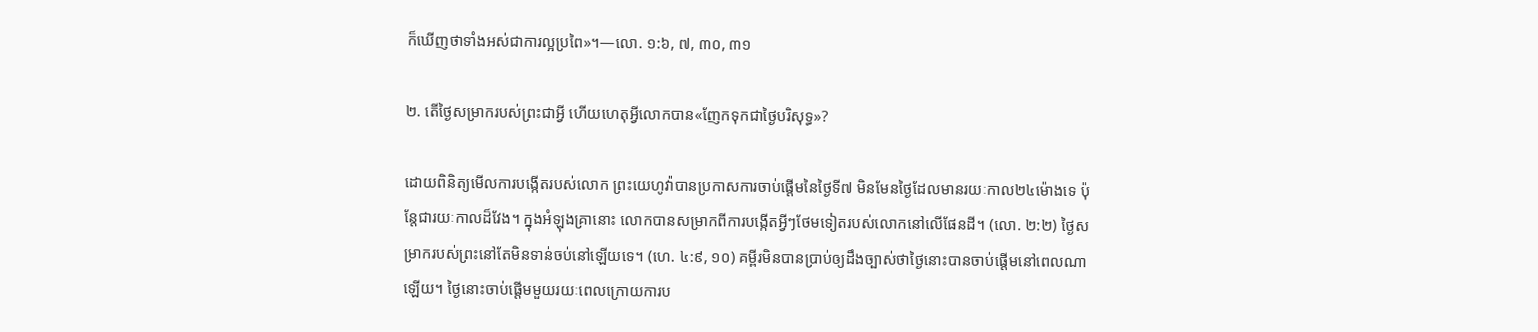ក៏ឃើញថាទាំងអស់ជាការល្អប្រពៃ»។—លោ. ១:៦, ៧, ៣០, ៣១

២. តើថ្ងៃសម្រាករបស់ព្រះជាអ្វី ហើយហេតុអ្វីលោកបាន«ញែកទុកជាថ្ងៃបរិសុទ្ធ»?

ដោយពិនិត្យមើលការបង្កើតរបស់លោក ព្រះយេហូវ៉ាបានប្រកាសការចាប់ផ្ដើមនៃថ្ងៃទី៧ មិនមែនថ្ងៃដែលមានរយៈកាល២៤ម៉ោងទេ ប៉ុន្តែជារយៈកាលដ៏វែង។ ក្នុងអំឡុងគ្រានោះ លោកបានសម្រាកពីការបង្កើតអ្វីៗថែមទៀតរបស់លោកនៅលើផែនដី។ (លោ. ២:២) ថ្ងៃសម្រាករបស់ព្រះនៅតែមិនទាន់ចប់នៅឡើយទេ។ (ហេ. ៤:៩, ១០) គម្ពីរមិនបានប្រាប់ឲ្យដឹងច្បាស់ថាថ្ងៃនោះបានចាប់ផ្ដើមនៅពេលណាឡើយ។ ថ្ងៃនោះចាប់ផ្ដើមមួយរយៈពេលក្រោយការប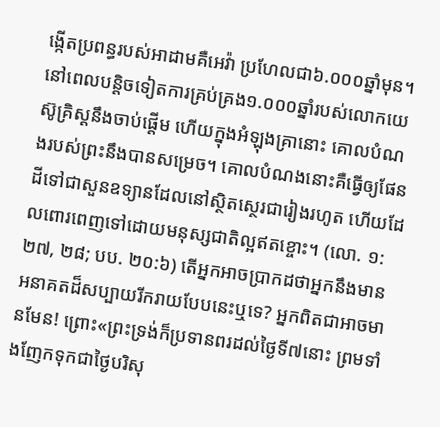ង្កើតប្រពន្ធរបស់អាដាមគឺអេវ៉ា ប្រហែលជា៦.០០០ឆ្នាំមុន។ នៅពេលបន្ដិចទៀតការគ្រប់គ្រង១.០០០ឆ្នាំរបស់លោកយេស៊ូគ្រិស្តនឹងចាប់ផ្ដើម ហើយក្នុងអំឡុងគ្រានោះ គោលបំណងរបស់ព្រះនឹងបានសម្រេច។ គោលបំណងនោះគឺធ្វើឲ្យផែនដីទៅជាសួនឧទ្យានដែលនៅស្ថិតស្ថេរជារៀងរហូត ហើយដែលពោរពេញទៅដោយមនុស្សជាតិល្អឥតខ្ចោះ។ (លោ. ១:២៧, ២៨; បប. ២០:៦) តើអ្នកអាចប្រាកដថាអ្នកនឹងមានអនាគតដ៏សប្បាយរីករាយបែបនេះឬទេ? អ្នកពិតជាអាចមានមែន! ព្រោះ«ព្រះទ្រង់ក៏ប្រទានពរដល់ថ្ងៃទី៧នោះ ព្រមទាំងញែកទុកជាថ្ងៃបរិសុ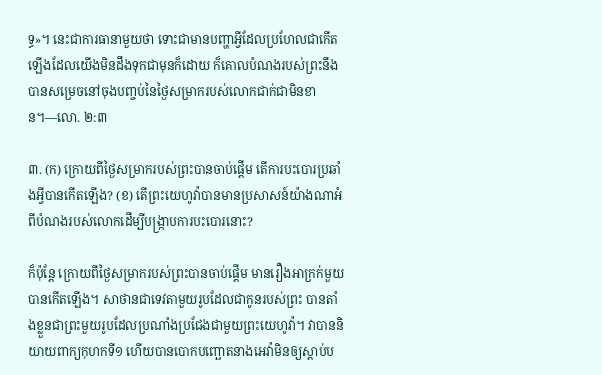ទ្ធ»។ នេះជាការធានាមួយថា ទោះជាមានបញ្ហាអ្វីដែលប្រហែលជាកើតឡើងដែលយើងមិនដឹងទុកជាមុនក៏ដោយ ក៏គោលបំណងរបស់ព្រះនឹងបានសម្រេចនៅចុងបញ្ចប់នៃថ្ងៃសម្រាករបស់លោកជាក់ជាមិនខាន។—លោ. ២:៣

៣. (ក) ក្រោយពីថ្ងៃសម្រាករបស់ព្រះបានចាប់ផ្ដើម តើការបះបោរប្រឆាំងអ្វីបានកើតឡើង? (ខ) តើព្រះយេហូវ៉ាបានមានប្រសាសន៍យ៉ាងណាអំពីបំណងរបស់លោកដើម្បីបង្ក្រាបការបះបោរនោះ?

ក៏ប៉ុន្តែ ក្រោយពីថ្ងៃសម្រាករបស់ព្រះបានចាប់ផ្ដើម មានរឿងអាក្រក់មួយបានកើតឡើង។ សាថានជាទេវតាមួយរូបដែលជាកូនរបស់ព្រះ បានតាំងខ្លួនជាព្រះមួយរូបដែលប្រណាំងប្រជែងជាមួយព្រះយេហូវ៉ា។ វាបាននិយាយពាក្យកុហកទី១ ហើយបានបោកបញ្ឆោតនាងអេវ៉ាមិនឲ្យស្ដាប់ប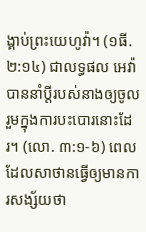ង្គាប់ព្រះយេហូវ៉ា។ (១ធី. ២:១៤) ជាលទ្ធផល អេវ៉ាបាននាំប្ដីរបស់នាងឲ្យចូលរួមក្នុងការបះបោរនោះដែរ។ (លោ. ៣:១-៦) ពេលដែលសាថានធ្វើឲ្យមានការសង្ស័យថា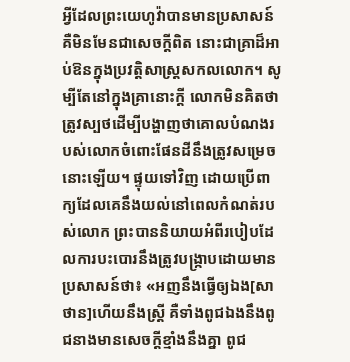អ្វីដែលព្រះយេហូវ៉ាបានមានប្រសាសន៍គឺមិនមែនជាសេចក្ដីពិត នោះជាគ្រាដ៏អាប់ឱនក្នុងប្រវត្ដិសាស្ត្រសកលលោក។ សូម្បីតែនៅក្នុងគ្រានោះក្ដី លោកមិនគិតថាត្រូវស្បថដើម្បីបង្ហាញថាគោលបំណងរបស់លោកចំពោះផែនដីនឹងត្រូវសម្រេចនោះឡើយ។ ផ្ទុយទៅវិញ ដោយប្រើពាក្យដែលគេនឹងយល់នៅពេលកំណត់របស់លោក ព្រះបាននិយាយអំពីរបៀបដែលការបះបោរនឹងត្រូវបង្ក្រាបដោយមានប្រសាសន៍ថា៖ «អញនឹងធ្វើឲ្យឯង[សាថាន]ហើយនឹងស្ត្រី គឺទាំងពូជឯងនឹងពូជនាងមានសេចក្ដីខ្មាំងនឹងគ្នា ពូជ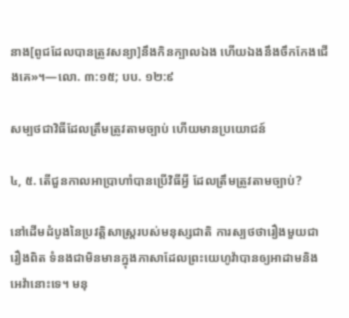នាង[ពូជដែលបានត្រូវសន្យា]នឹងកិនក្បាលឯង ហើយឯងនឹងចឹកកែងជើងគេ»។—លោ. ៣:១៥; បប. ១២:៩

សម្បថជាវិធីដែលត្រឹមត្រូវតាមច្បាប់ ហើយមានប្រយោជន៍

៤, ៥. តើជួនកាលអាប្រាហាំបានប្រើវិធីអ្វី ដែលត្រឹមត្រូវតាមច្បាប់?

នៅដើមដំបូងនៃប្រវត្ដិសាស្ត្ររបស់មនុស្សជាតិ ការស្បថថារឿងមួយជារឿងពិត ទំនងជាមិនមានក្នុងភាសាដែលព្រះយេហូវ៉ាបានឲ្យអាដាមនិងអេវ៉ានោះទេ។ មនុ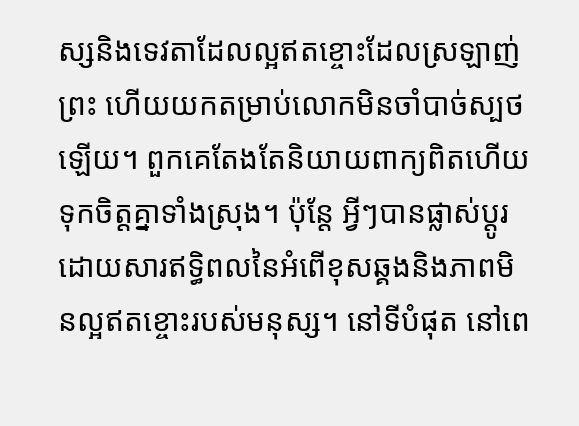ស្សនិងទេវតាដែលល្អឥតខ្ចោះដែលស្រឡាញ់ព្រះ ហើយយកតម្រាប់លោកមិនចាំបាច់ស្បថឡើយ។ ពួកគេតែងតែនិយាយពាក្យពិតហើយទុកចិត្តគ្នាទាំងស្រុង។ ប៉ុន្តែ អ្វីៗបានផ្លាស់ប្ដូរដោយសារឥទ្ធិពលនៃអំពើខុសឆ្គងនិងភាពមិនល្អឥតខ្ចោះរបស់មនុស្ស។ នៅទីបំផុត នៅពេ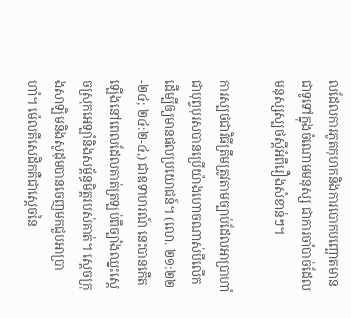លដែលការភូតកុហកនិងការបោកបញ្ឆោតមានជាទូទៅក្នុងចំណោមមនុស្ស ជាការចាំបាច់ដែលមនុស្សស្បថស្តីអំពីរឿងសំខាន់ៗ។

ការស្បថជាវិធីត្រឹមត្រូវតាមច្បាប់ដែលអាប្រាហាំជាបុព្វបុរសបានប្រើយ៉ាងហោចណាស់បីលើកដើម្បីឲ្យមានផលប្រយោជន៍។ (លោ. ២១:២២-២៤; ២៤:២-៤,) ជាឧទាហរណ៍ នេះបានកើតឡើងនៅពេលដែលគាត់ត្រឡប់ពីច្បាំងឈ្នះស្តេចស្រុកអេឡាំនិងសម្ព័ន្ធមិត្តរបស់គាត់។ ស្តេចក្រុងសាឡិមនិងសូដុមបានចេញមកជួបអាប្រាហាំ។ ម៉េលគីសេដិកគឺជាស្តេចនៃ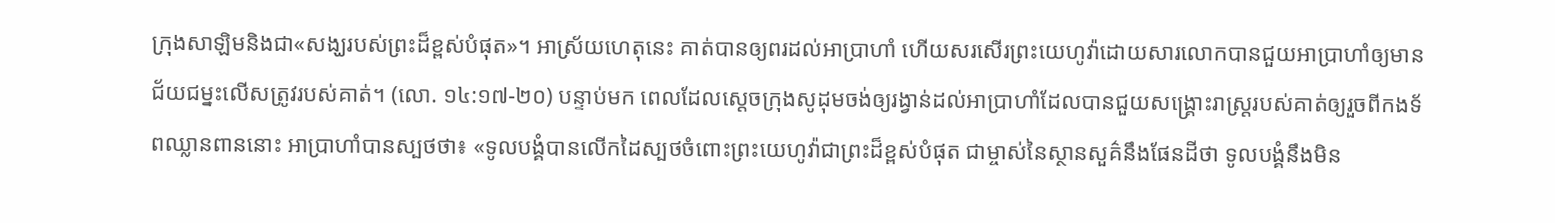ក្រុងសាឡិមនិងជា«សង្ឃរបស់ព្រះដ៏ខ្ពស់បំផុត»។ អាស្រ័យហេតុនេះ គាត់បានឲ្យពរដល់អាប្រាហាំ ហើយសរសើរព្រះយេហូវ៉ាដោយសារលោកបានជួយអាប្រាហាំឲ្យមានជ័យជម្នះលើសត្រូវរបស់គាត់។ (លោ. ១៤:១៧-២០) បន្ទាប់មក ពេលដែលស្តេចក្រុងសូដុមចង់ឲ្យរង្វាន់ដល់អាប្រាហាំដែលបានជួយសង្គ្រោះរាស្ត្ររបស់គាត់ឲ្យរួចពីកងទ័ពឈ្លានពាននោះ អាប្រាហាំបានស្បថថា៖ «ទូលបង្គំបានលើកដៃស្បថចំពោះព្រះយេហូវ៉ាជាព្រះដ៏ខ្ពស់បំផុត ជាម្ចាស់នៃស្ថានសួគ៌នឹងផែនដីថា ទូលបង្គំនឹងមិន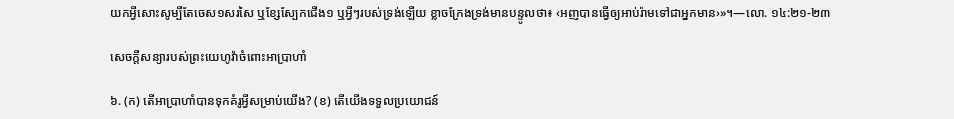យកអ្វីសោះសូម្បីតែចេស១សរសៃ ឬខ្សែស្បែកជើង១ ឬអ្វីៗរបស់ទ្រង់ឡើយ ខ្លាចក្រែងទ្រង់មានបន្ទូលថា៖ ‹អញបានធ្វើឲ្យអាប់រ៉ាមទៅជាអ្នកមាន›»។—លោ. ១៤:២១-២៣

សេចក្ដីសន្យារបស់ព្រះយេហូវ៉ាចំពោះអាប្រាហាំ

៦. (ក) តើអាប្រាហាំបានទុកគំរូអ្វីសម្រាប់យើង? (ខ) តើយើងទទួលប្រយោជន៍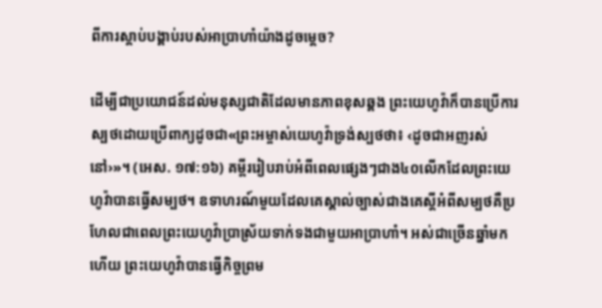ពីការស្ដាប់បង្គាប់របស់អាប្រាហាំយ៉ាងដូចម្ដេច?

ដើម្បីជាប្រយោជន៍ដល់មនុស្សជាតិដែលមានភាពខុសឆ្គង ព្រះយេហូវ៉ាក៏បានប្រើការស្បថដោយប្រើពាក្យដូចជា«ព្រះអម្ចាស់យេហូវ៉ាទ្រង់ស្បថថា៖ ‹ដូចជាអញរស់នៅ›»។ (អេស. ១៧:១៦) គម្ពីររៀបរាប់អំពីពេលផ្សេងៗជាង៤០លើកដែលព្រះយេហូវ៉ាបានធ្វើសម្បថ។ ឧទាហរណ៍មួយដែលគេស្គាល់ច្បាស់ជាងគេស្តីអំពីសម្បថគឺប្រហែលជាពេលព្រះយេហូវ៉ាប្រាស្រ័យទាក់ទងជាមួយអាប្រាហាំ។ អស់ជាច្រើនឆ្នាំមកហើយ ព្រះយេហូវ៉ាបានធ្វើកិច្ចព្រម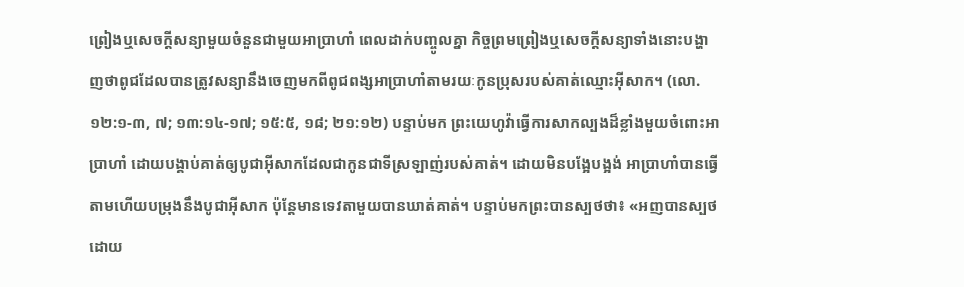ព្រៀងឬសេចក្ដីសន្យាមួយចំនួនជាមួយអាប្រាហាំ ពេលដាក់បញ្ចូលគ្នា កិច្ចព្រមព្រៀងឬសេចក្ដីសន្យាទាំងនោះបង្ហាញថាពូជដែលបានត្រូវសន្យានឹងចេញមកពីពូជពង្សអាប្រាហាំតាមរយៈកូនប្រុសរបស់គាត់ឈ្មោះអ៊ីសាក។ (លោ. ១២:១-៣, ៧; ១៣:១៤-១៧; ១៥:៥, ១៨; ២១:១២) បន្ទាប់មក ព្រះយេហូវ៉ាធ្វើការសាកល្បងដ៏ខ្លាំងមួយចំពោះអាប្រាហាំ ដោយបង្គាប់គាត់ឲ្យបូជាអ៊ីសាកដែលជាកូនជាទីស្រឡាញ់របស់គាត់។ ដោយមិនបង្អែបង្អង់ អាប្រាហាំបានធ្វើតាមហើយបម្រុងនឹងបូជាអ៊ីសាក ប៉ុន្តែមានទេវតាមួយបានឃាត់គាត់។ បន្ទាប់មកព្រះបានស្បថថា៖ «អញបានស្បថដោយ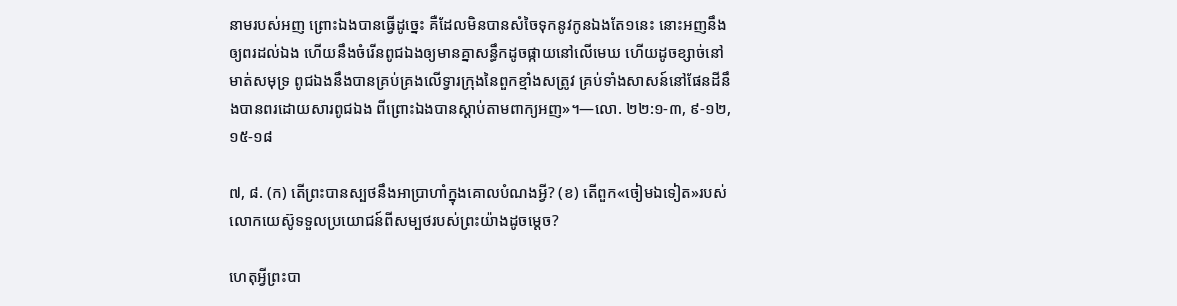នាមរបស់អញ ព្រោះឯងបានធ្វើដូច្នេះ គឺដែលមិនបានសំចៃទុកនូវកូនឯងតែ១នេះ នោះអញនឹងឲ្យពរដល់ឯង ហើយនឹងចំរើនពូជឯងឲ្យមានគ្នាសន្ធឹកដូចផ្កាយនៅលើមេឃ ហើយដូចខ្សាច់នៅមាត់សមុទ្រ ពូជឯងនឹងបានគ្រប់គ្រងលើទ្វារក្រុងនៃពួកខ្មាំងសត្រូវ គ្រប់ទាំងសាសន៍នៅផែនដីនឹងបានពរដោយសារពូជឯង ពីព្រោះឯងបានស្ដាប់តាមពាក្យអញ»។—លោ. ២២:១-៣, ៩-១២, ១៥-១៨

៧, ៨. (ក) តើព្រះបានស្បថនឹងអាប្រាហាំក្នុងគោលបំណងអ្វី? (ខ) តើពួក«ចៀមឯទៀត»របស់លោកយេស៊ូទទួលប្រយោជន៍ពីសម្បថរបស់ព្រះយ៉ាងដូចម្ដេច?

ហេតុអ្វីព្រះបា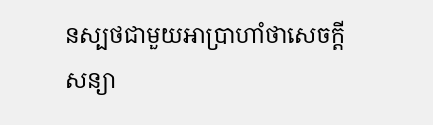នស្បថជាមួយអាប្រាហាំថាសេចក្ដីសន្យា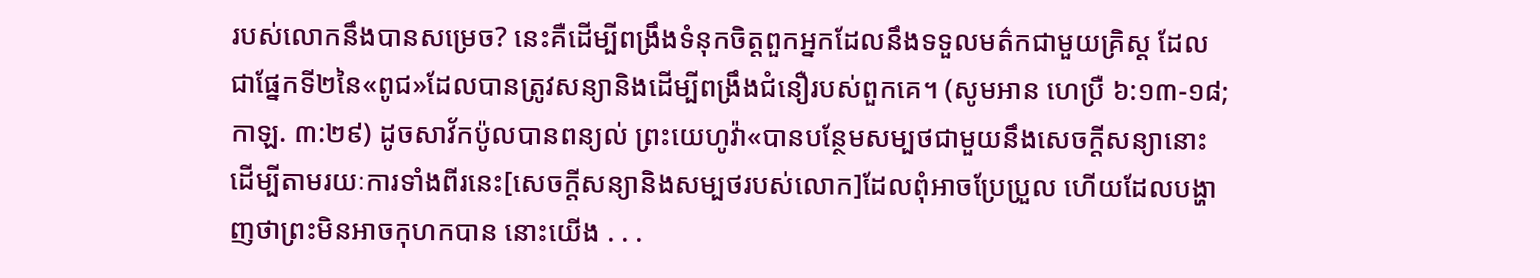របស់លោកនឹងបានសម្រេច? នេះគឺដើម្បីពង្រឹងទំនុកចិត្តពួកអ្នកដែលនឹងទទួលមត៌កជាមួយគ្រិស្ត ដែលជាផ្នែកទី២នៃ«ពូជ»ដែលបានត្រូវសន្យានិងដើម្បីពង្រឹងជំនឿរបស់ពួកគេ។ (សូមអាន ហេប្រឺ ៦:១៣-១៨; កាឡ. ៣:២៩) ដូចសាវ័កប៉ូលបានពន្យល់ ព្រះយេហូវ៉ា«បានបន្ថែមសម្បថជាមួយនឹងសេចក្ដីសន្យានោះ ដើម្បីតាមរយៈការទាំងពីរនេះ[សេចក្ដីសន្យានិងសម្បថរបស់លោក]ដែលពុំអាចប្រែប្រួល ហើយដែលបង្ហាញថាព្រះមិនអាចកុហកបាន នោះយើង . . .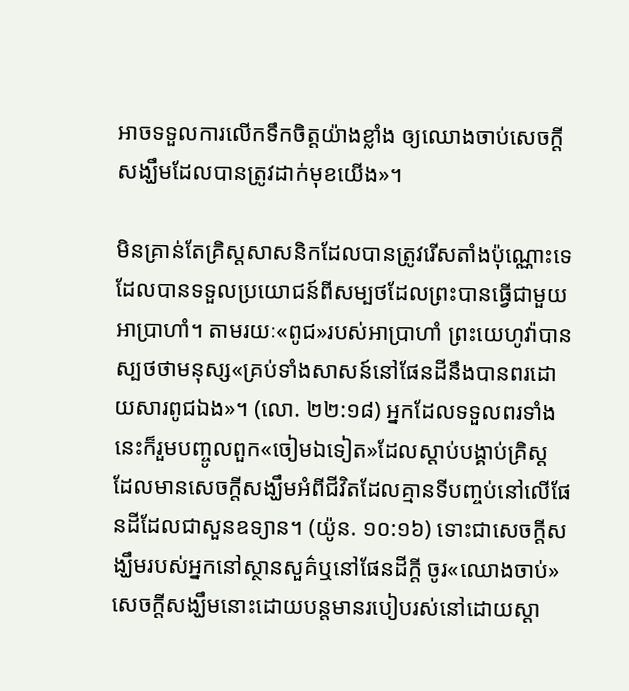អាចទទួលការលើកទឹកចិត្តយ៉ាងខ្លាំង ឲ្យឈោងចាប់សេចក្ដីសង្ឃឹមដែលបានត្រូវដាក់មុខយើង»។

មិនគ្រាន់តែគ្រិស្តសាសនិកដែលបានត្រូវរើសតាំងប៉ុណ្ណោះទេ ដែលបានទទួលប្រយោជន៍ពីសម្បថដែលព្រះបានធ្វើជាមួយអាប្រាហាំ។ តាមរយៈ«ពូជ»របស់អាប្រាហាំ ព្រះយេហូវ៉ាបានស្បថថាមនុស្ស«គ្រប់ទាំងសាសន៍នៅផែនដីនឹងបានពរដោយសារពូជឯង»។ (លោ. ២២:១៨) អ្នកដែលទទួលពរទាំងនេះក៏រួមបញ្ចូលពួក«ចៀមឯទៀត»ដែលស្ដាប់បង្គាប់គ្រិស្ត ដែលមានសេចក្ដីសង្ឃឹមអំពីជីវិតដែលគ្មានទីបញ្ចប់នៅលើផែនដីដែលជាសួនឧទ្យាន។ (យ៉ូន. ១០:១៦) ទោះជាសេចក្ដីសង្ឃឹមរបស់អ្នកនៅស្ថានសួគ៌ឬនៅផែនដីក្ដី ចូរ«ឈោងចាប់»សេចក្ដីសង្ឃឹមនោះដោយបន្តមានរបៀបរស់នៅដោយស្ដា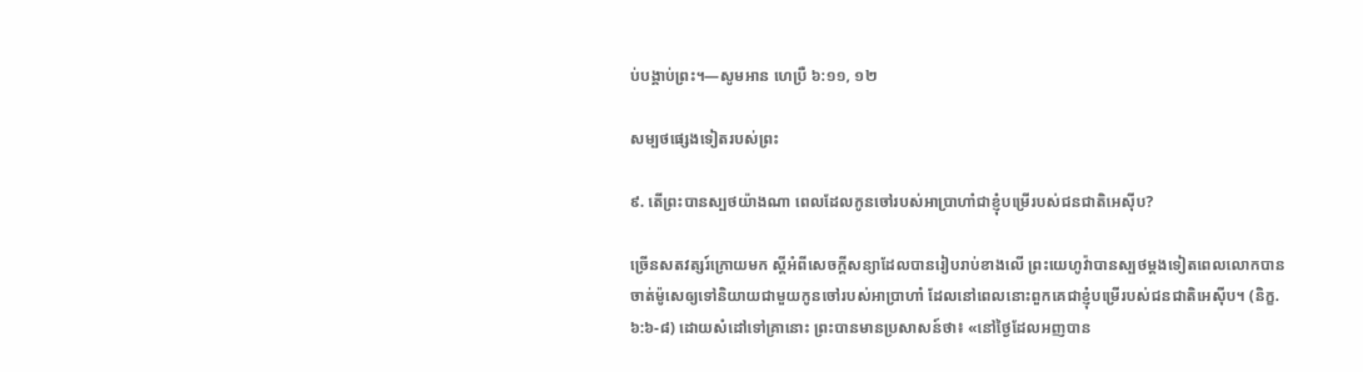ប់បង្គាប់ព្រះ។—សូមអាន ហេប្រឺ ៦:១១, ១២

សម្បថផ្សេងទៀតរបស់ព្រះ

៩. តើព្រះបានស្បថយ៉ាងណា ពេលដែលកូនចៅរបស់អាប្រាហាំជាខ្ញុំបម្រើរបស់ជនជាតិអេស៊ីប?

ច្រើនសតវត្សរ៍ក្រោយមក ស្តីអំពីសេចក្ដីសន្យាដែលបានរៀបរាប់ខាងលើ ព្រះយេហូវ៉ាបានស្បថម្ដងទៀតពេលលោកបានចាត់ម៉ូសេឲ្យទៅនិយាយជាមួយកូនចៅរបស់អាប្រាហាំ ដែលនៅពេលនោះពួកគេជាខ្ញុំបម្រើរបស់ជនជាតិអេស៊ីប។ (និក្ខ. ៦:៦-៨) ដោយសំដៅទៅគ្រានោះ ព្រះបានមានប្រសាសន៍ថា៖ «នៅថ្ងៃដែលអញបាន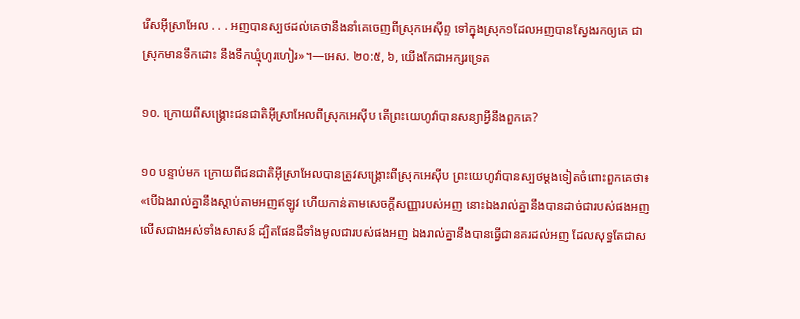រើសអ៊ីស្រាអែល . . . អញបានស្បថដល់គេថានឹងនាំគេចេញពីស្រុកអេស៊ីព្ទ ទៅក្នុងស្រុក១ដែលអញបានស្វែងរកឲ្យគេ ជាស្រុកមានទឹកដោះ នឹងទឹកឃ្មុំហូរហៀរ»។—អេស. ២០:៥, ៦, យើងកែជាអក្សរទ្រេត

១០. ក្រោយពីសង្គ្រោះជនជាតិអ៊ីស្រាអែលពីស្រុកអេស៊ីប តើព្រះយេហូវ៉ាបានសន្យាអ្វីនឹងពួកគេ?

១០ បន្ទាប់មក ក្រោយពីជនជាតិអ៊ីស្រាអែលបានត្រូវសង្គ្រោះពីស្រុកអេស៊ីប ព្រះយេហូវ៉ាបានស្បថម្ដងទៀតចំពោះពួកគេថា៖ «បើឯងរាល់គ្នានឹងស្ដាប់តាមអញឥឡូវ ហើយកាន់តាមសេចក្ដីសញ្ញារបស់អញ នោះឯងរាល់គ្នានឹងបានដាច់ជារបស់ផងអញលើសជាងអស់ទាំងសាសន៍ ដ្បិតផែនដីទាំងមូលជារបស់ផងអញ ឯងរាល់គ្នានឹងបានធ្វើជានគរដល់អញ ដែលសុទ្ធតែជាស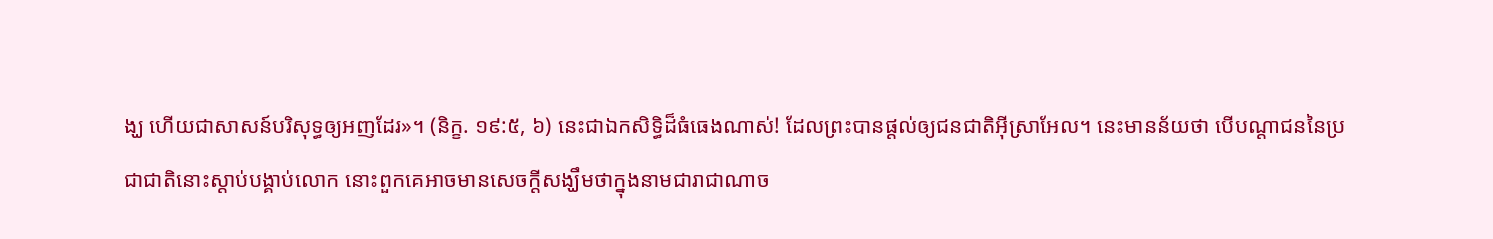ង្ឃ ហើយជាសាសន៍បរិសុទ្ធឲ្យអញដែរ»។ (និក្ខ. ១៩:៥, ៦) នេះជាឯកសិទ្ធិដ៏ធំធេងណាស់! ដែលព្រះបានផ្ដល់ឲ្យជនជាតិអ៊ីស្រាអែល។ នេះមានន័យថា បើបណ្ដាជននៃប្រជាជាតិនោះស្ដាប់បង្គាប់លោក នោះពួកគេអាចមានសេចក្ដីសង្ឃឹមថាក្នុងនាមជារាជាណាច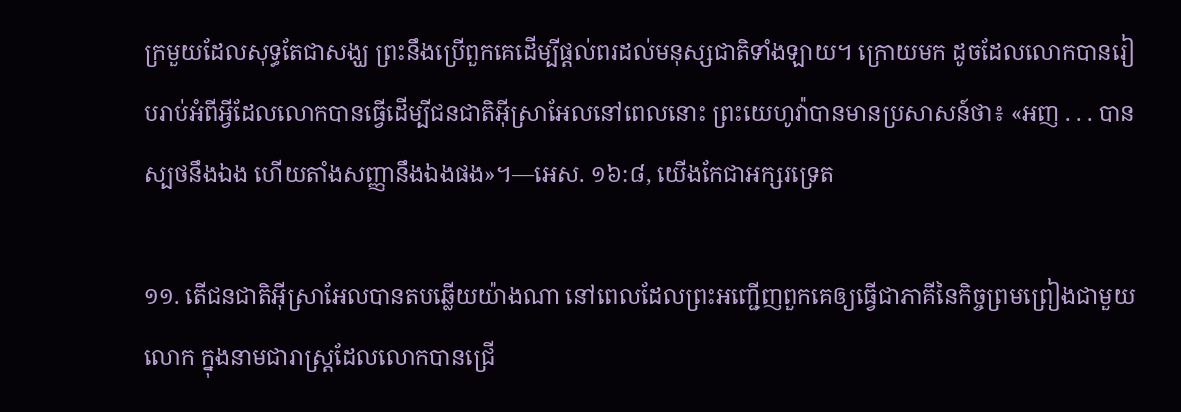ក្រមួយដែលសុទ្ធតែជាសង្ឃ ព្រះនឹងប្រើពួកគេដើម្បីផ្ដល់ពរដល់មនុស្សជាតិទាំងឡាយ។ ក្រោយមក ដូចដែលលោកបានរៀបរាប់អំពីអ្វីដែលលោកបានធ្វើដើម្បីជនជាតិអ៊ីស្រាអែលនៅពេលនោះ ព្រះយេហូវ៉ាបានមានប្រសាសន៍ថា៖ «អញ . . . បានស្បថនឹងឯង ហើយតាំងសញ្ញានឹងឯងផង»។—អេស. ១៦:៨, យើងកែជាអក្សរទ្រេត

១១. តើជនជាតិអ៊ីស្រាអែលបានតបឆ្លើយយ៉ាងណា នៅពេលដែលព្រះអញ្ជើញពួកគេឲ្យធ្វើជាភាគីនៃកិច្ចព្រមព្រៀងជាមួយលោក ក្នុងនាមជារាស្ត្រដែលលោកបានជ្រើ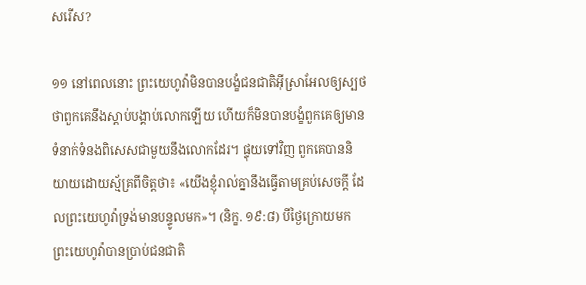សរើស?

១១ នៅពេលនោះ ព្រះយេហូវ៉ាមិនបានបង្ខំជនជាតិអ៊ីស្រាអែលឲ្យស្បថថាពួកគេនឹងស្ដាប់បង្គាប់លោកឡើយ ហើយក៏មិនបានបង្ខំពួកគេឲ្យមានទំនាក់ទំនងពិសេសជាមួយនឹងលោកដែរ។ ផ្ទុយទៅវិញ ពួកគេបាននិយាយដោយស្ម័គ្រពីចិត្តថា៖ «យើងខ្ញុំរាល់គ្នានឹងធ្វើតាមគ្រប់សេចក្ដី ដែលព្រះយេហូវ៉ាទ្រង់មានបន្ទូលមក»។ (និក្ខ. ១៩:៨) បីថ្ងៃក្រោយមក ព្រះយេហូវ៉ាបានប្រាប់ជនជាតិ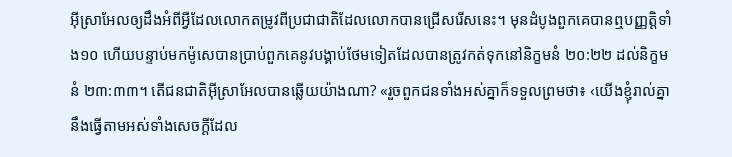អ៊ីស្រាអែលឲ្យដឹងអំពីអ្វីដែលលោកតម្រូវពីប្រជាជាតិដែលលោកបានជ្រើសរើសនេះ។ មុនដំបូងពួកគេបានឮបញ្ញត្ដិទាំង១០ ហើយបន្ទាប់មកម៉ូសេបានប្រាប់ពួកគេនូវបង្គាប់ថែមទៀតដែលបានត្រូវកត់ទុកនៅនិក្ខមនំ ២០:២២ ដល់និក្ខមនំ ២៣:៣៣។ តើជនជាតិអ៊ីស្រាអែលបានឆ្លើយយ៉ាងណា? «រួចពួកជនទាំងអស់គ្នាក៏ទទួលព្រមថា៖ ‹យើងខ្ញុំរាល់គ្នានឹងធ្វើតាមអស់ទាំងសេចក្ដីដែល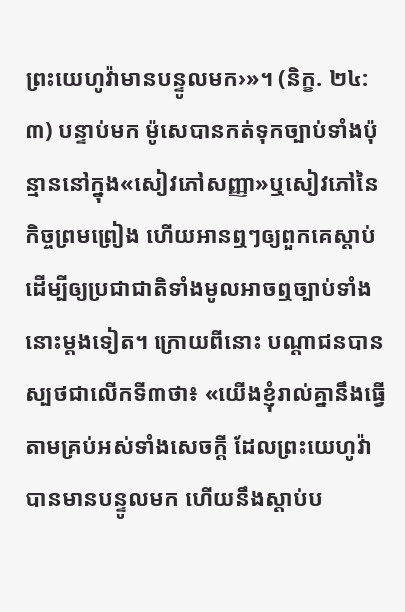ព្រះយេហូវ៉ាមានបន្ទូលមក›»។ (និក្ខ. ២៤:៣) បន្ទាប់មក ម៉ូសេបានកត់ទុកច្បាប់ទាំងប៉ុន្មាននៅក្នុង«សៀវភៅសញ្ញា»ឬសៀវភៅនៃកិច្ចព្រមព្រៀង ហើយអានឮៗឲ្យពួកគេស្ដាប់ដើម្បីឲ្យប្រជាជាតិទាំងមូលអាចឮច្បាប់ទាំងនោះម្ដងទៀត។ ក្រោយពីនោះ បណ្ដាជនបានស្បថជាលើកទី៣ថា៖ «យើងខ្ញុំរាល់គ្នានឹងធ្វើតាមគ្រប់អស់ទាំងសេចក្ដី ដែលព្រះយេហូវ៉ាបានមានបន្ទូលមក ហើយនឹងស្ដាប់ប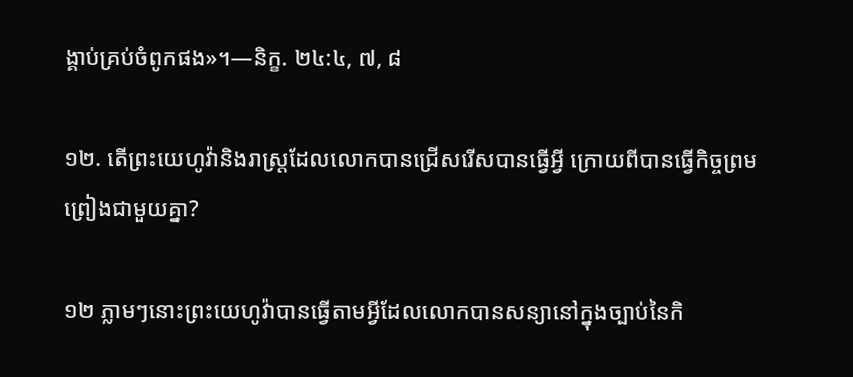ង្គាប់គ្រប់ចំពូកផង»។—និក្ខ. ២៤:៤, ៧, ៨

១២. តើព្រះយេហូវ៉ានិងរាស្ត្រដែលលោកបានជ្រើសរើសបានធ្វើអ្វី ក្រោយពីបានធ្វើកិច្ចព្រមព្រៀងជាមួយគ្នា?

១២ ភ្លាមៗនោះព្រះយេហូវ៉ាបានធ្វើតាមអ្វីដែលលោកបានសន្យានៅក្នុងច្បាប់នៃកិ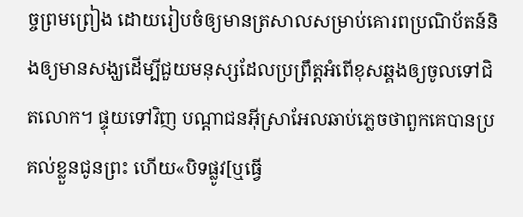ច្ចព្រមព្រៀង ដោយរៀបចំឲ្យមានត្រសាលសម្រាប់គោរពប្រណិប័តន៍និងឲ្យមានសង្ឃដើម្បីជួយមនុស្សដែលប្រព្រឹត្តអំពើខុសឆ្គងឲ្យចូលទៅជិតលោក។ ផ្ទុយទៅវិញ បណ្ដាជនអ៊ីស្រាអែលឆាប់ភ្លេចថាពួកគេបានប្រគល់ខ្លួនជូនព្រះ ហើយ«បិទផ្លូវ[ឬធ្វើ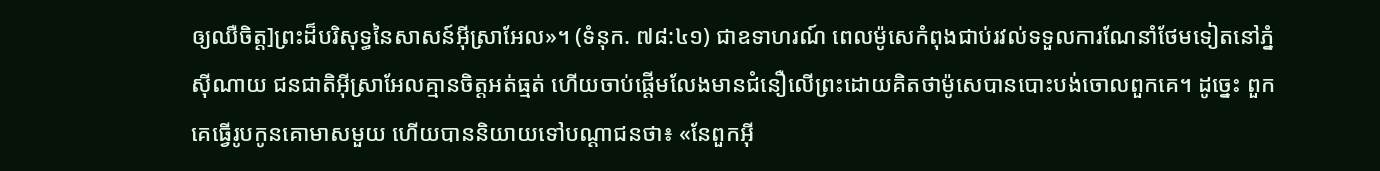ឲ្យឈឺចិត្ត]ព្រះដ៏បរិសុទ្ធនៃសាសន៍អ៊ីស្រាអែល»។ (ទំនុក. ៧៨:៤១) ជាឧទាហរណ៍ ពេលម៉ូសេកំពុងជាប់រវល់ទទួលការណែនាំថែមទៀតនៅភ្នំស៊ីណាយ ជនជាតិអ៊ីស្រាអែលគ្មានចិត្តអត់ធ្មត់ ហើយចាប់ផ្ដើមលែងមានជំនឿលើព្រះដោយគិតថាម៉ូសេបានបោះបង់ចោលពួកគេ។ ដូច្នេះ ពួកគេធ្វើរូបកូនគោមាសមួយ ហើយបាននិយាយទៅបណ្ដាជនថា៖ «នែពួកអ៊ី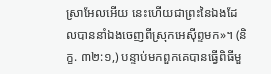ស្រាអែលអើយ នេះហើយជាព្រះនៃឯងដែលបាននាំឯងចេញពីស្រុកអេស៊ីព្ទមក»។ (និក្ខ. ៣២:១,) បន្ទាប់មកពួកគេបានធ្វើពិធីមួ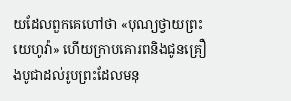យដែលពួកគេហៅថា «បុណ្យថ្វាយព្រះយេហូវ៉ា» ហើយក្រាបគោរពនិងជូនគ្រឿងបូជាដល់រូបព្រះដែលមនុ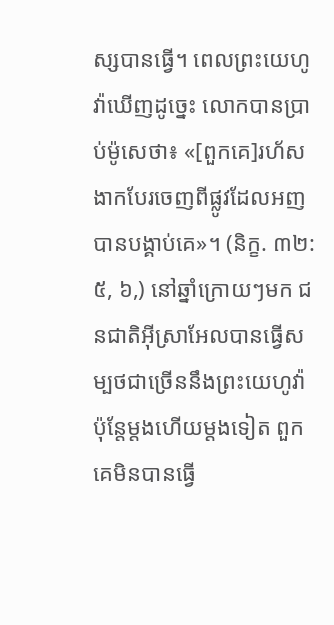ស្សបានធ្វើ។ ពេលព្រះយេហូវ៉ាឃើញដូច្នេះ លោកបានប្រាប់ម៉ូសេថា៖ «[ពួកគេ]រហ័សងាកបែរចេញពីផ្លូវដែលអញបានបង្គាប់គេ»។ (និក្ខ. ៣២:៥, ៦,) នៅឆ្នាំក្រោយៗមក ជនជាតិអ៊ីស្រាអែលបានធ្វើសម្បថជាច្រើននឹងព្រះយេហូវ៉ា ប៉ុន្តែម្ដងហើយម្ដងទៀត ពួកគេមិនបានធ្វើ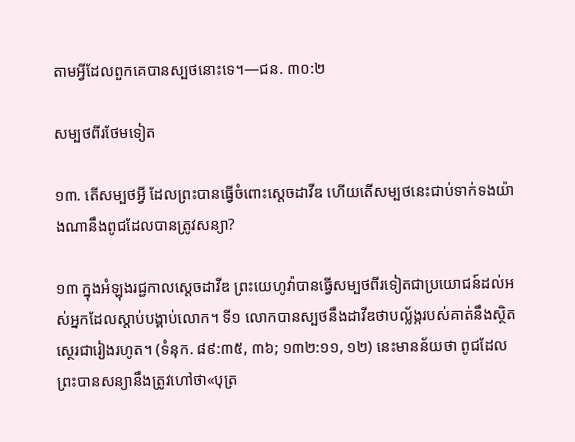តាមអ្វីដែលពួកគេបានស្បថនោះទេ។—ជន. ៣០:២

សម្បថពីរថែមទៀត

១៣. តើសម្បថអ្វី ដែលព្រះបានធ្វើចំពោះស្តេចដាវីឌ ហើយតើសម្បថនេះជាប់ទាក់ទងយ៉ាងណានឹងពូជដែលបានត្រូវសន្យា?

១៣ ក្នុងអំឡុងរជ្ជកាលស្តេចដាវីឌ ព្រះយេហូវ៉ាបានធ្វើសម្បថពីរទៀតជាប្រយោជន៍ដល់អស់អ្នកដែលស្ដាប់បង្គាប់លោក។ ទី១ លោកបានស្បថនឹងដាវីឌថាបល្ល័ង្ករបស់គាត់នឹងស្ថិតស្ថេរជារៀងរហូត។ (ទំនុក. ៨៩:៣៥, ៣៦; ១៣២:១១, ១២) នេះមានន័យថា ពូជដែលព្រះបានសន្យានឹងត្រូវហៅថា«បុត្រ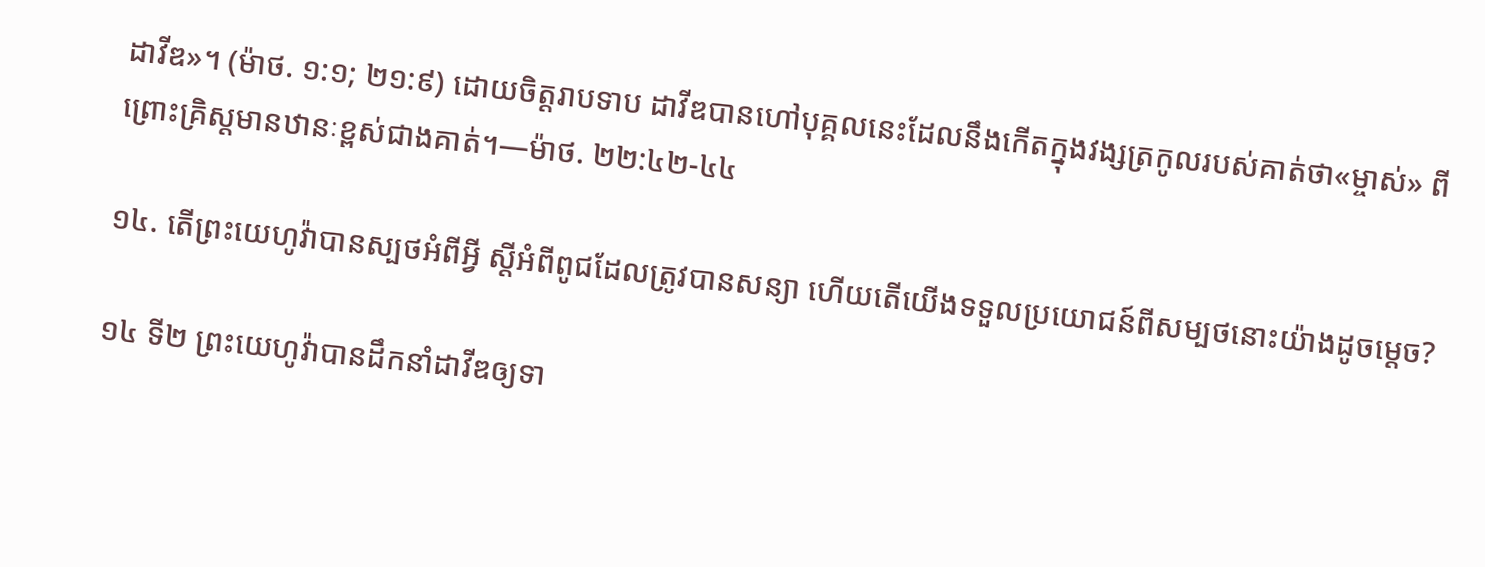ដាវីឌ»។ (ម៉ាថ. ១:១; ២១:៩) ដោយចិត្តរាបទាប ដាវីឌបានហៅបុគ្គលនេះដែលនឹងកើតក្នុងវង្សត្រកូលរបស់គាត់ថា«ម្ចាស់» ពីព្រោះគ្រិស្តមានឋានៈខ្ពស់ជាងគាត់។—ម៉ាថ. ២២:៤២-៤៤

១៤. តើព្រះយេហូវ៉ាបានស្បថអំពីអ្វី ស្តីអំពីពូជដែលត្រូវបានសន្យា ហើយតើយើងទទួលប្រយោជន៍ពីសម្បថនោះយ៉ាងដូចម្ដេច?

១៤ ទី២ ព្រះយេហូវ៉ាបានដឹកនាំដាវីឌឲ្យទា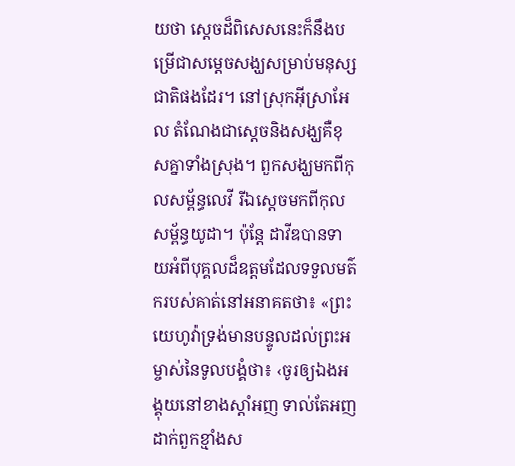យថា ស្តេចដ៏ពិសេសនេះក៏នឹងបម្រើជាសម្ដេចសង្ឃសម្រាប់មនុស្សជាតិផងដែរ។ នៅស្រុកអ៊ីស្រាអែល តំណែងជាស្តេចនិងសង្ឃគឺខុសគ្នាទាំងស្រុង។ ពួកសង្ឃមកពីកុលសម្ព័ន្ធលេវី រីឯស្តេចមកពីកុលសម្ព័ន្ធយូដា។ ប៉ុន្តែ ដាវីឌបានទាយអំពីបុគ្គលដ៏ឧត្តមដែលទទួលមត៌ករបស់គាត់នៅអនាគតថា៖ «ព្រះយេហូវ៉ាទ្រង់មានបន្ទូលដល់ព្រះអម្ចាស់នៃទូលបង្គំថា៖ ‹ចូរឲ្យឯងអង្គុយនៅខាងស្ដាំអញ ទាល់តែអញដាក់ពួកខ្មាំងស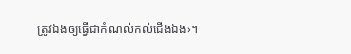ត្រូវឯងឲ្យធ្វើជាកំណល់កល់ជើងឯង›។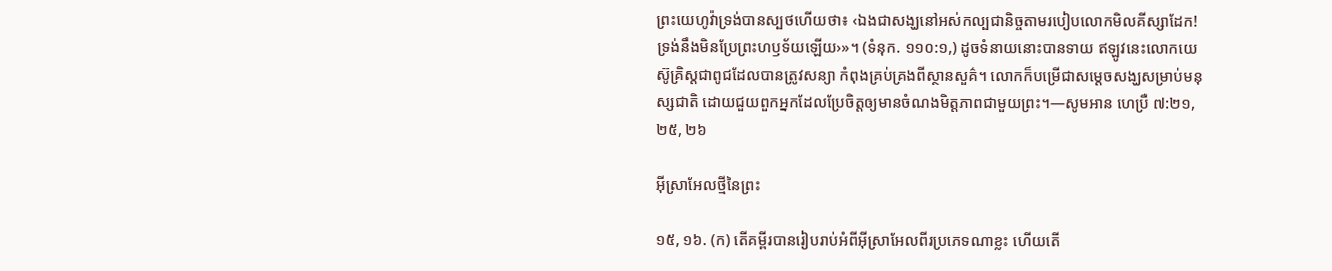ព្រះយេហូវ៉ាទ្រង់បានស្បថហើយថា៖ ‹ឯងជាសង្ឃនៅអស់កល្បជានិច្ចតាមរបៀបលោកមិលគីស្សាដែក! ទ្រង់នឹងមិនប្រែព្រះហឫទ័យឡើយ›»។ (ទំនុក. ១១០:១,) ដូចទំនាយនោះបានទាយ ឥឡូវនេះលោកយេស៊ូគ្រិស្តជាពូជដែលបានត្រូវសន្យា កំពុងគ្រប់គ្រងពីស្ថានសួគ៌។ លោកក៏បម្រើជាសម្ដេចសង្ឃសម្រាប់មនុស្សជាតិ ដោយជួយពួកអ្នកដែលប្រែចិត្តឲ្យមានចំណងមិត្តភាពជាមួយព្រះ។—សូមអាន ហេប្រឺ ៧:២១, ២៥, ២៦

អ៊ីស្រាអែលថ្មីនៃព្រះ

១៥, ១៦. (ក) តើគម្ពីរបានរៀបរាប់អំពីអ៊ីស្រាអែលពីរប្រភេទណាខ្លះ ហើយតើ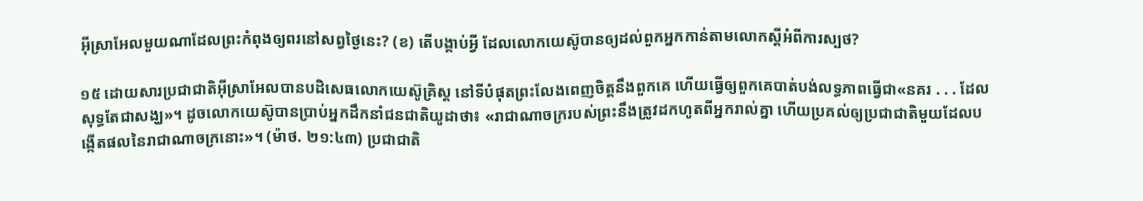អ៊ីស្រាអែលមួយណាដែលព្រះកំពុងឲ្យពរនៅសព្វថ្ងៃនេះ? (ខ) តើបង្គាប់អ្វី ដែលលោកយេស៊ូបានឲ្យដល់ពួកអ្នកកាន់តាមលោកស្តីអំពីការស្បថ?

១៥ ដោយសារប្រជាជាតិអ៊ីស្រាអែលបានបដិសេធលោកយេស៊ូគ្រិស្ត នៅទីបំផុតព្រះលែងពេញចិត្តនឹងពួកគេ ហើយធ្វើឲ្យពួកគេបាត់បង់លទ្ធភាពធ្វើជា«នគរ . . . ដែលសុទ្ធតែជាសង្ឃ»។ ដូចលោកយេស៊ូបានប្រាប់អ្នកដឹកនាំជនជាតិយូដាថា៖ «រាជាណាចក្ររបស់ព្រះនឹងត្រូវដកហូតពីអ្នករាល់គ្នា ហើយប្រគល់ឲ្យប្រជាជាតិមួយដែលបង្កើតផលនៃរាជាណាចក្រនោះ»។ (ម៉ាថ. ២១:៤៣) ប្រជាជាតិ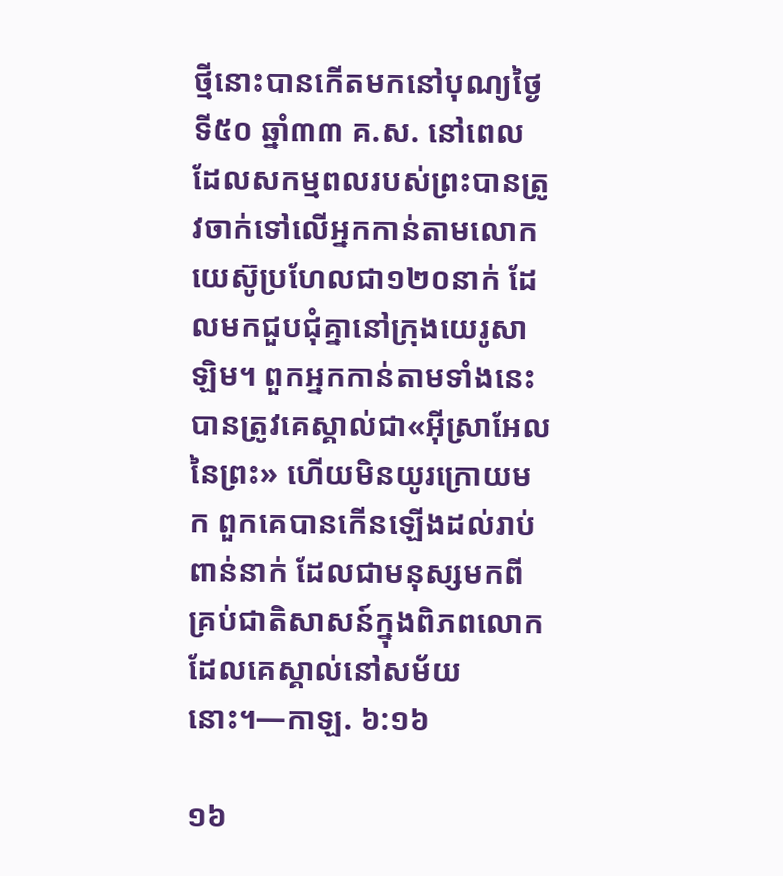ថ្មីនោះបានកើតមកនៅបុណ្យថ្ងៃទី៥០ ឆ្នាំ៣៣ គ.ស. នៅពេលដែលសកម្មពលរបស់ព្រះបានត្រូវចាក់ទៅលើអ្នកកាន់តាមលោកយេស៊ូប្រហែលជា១២០នាក់ ដែលមកជួបជុំគ្នានៅក្រុងយេរូសាឡិម។ ពួកអ្នកកាន់តាមទាំងនេះបានត្រូវគេស្គាល់ជា«អ៊ីស្រាអែលនៃព្រះ» ហើយមិនយូរក្រោយមក ពួកគេបានកើនឡើងដល់រាប់ពាន់នាក់ ដែលជាមនុស្សមកពីគ្រប់ជាតិសាសន៍ក្នុងពិភពលោកដែលគេស្គាល់នៅសម័យនោះ។—កាឡ. ៦:១៦

១៦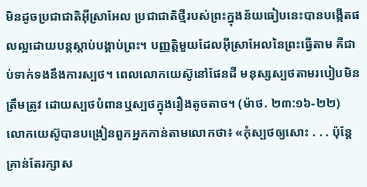មិនដូចប្រជាជាតិអ៊ីស្រាអែល ប្រជាជាតិថ្មីរបស់ព្រះក្នុងន័យធៀបនេះបានបង្កើតផលល្អដោយបន្តស្ដាប់បង្គាប់ព្រះ។ បញ្ញត្ដិមួយដែលអ៊ីស្រាអែលនៃព្រះធ្វើតាម គឺជាប់ទាក់ទងនឹងការស្បថ។ ពេលលោកយេស៊ូនៅផែនដី មនុស្សស្បថតាមរបៀបមិនត្រឹមត្រូវ ដោយស្បថបំពានឬស្បថក្នុងរឿងតូចតាច។ (ម៉ាថ. ២៣:១៦-២២) លោកយេស៊ូបានបង្រៀនពួកអ្នកកាន់តាមលោកថា៖ «កុំស្បថឲ្យសោះ . . . ប៉ុន្តែ គ្រាន់តែរក្សាស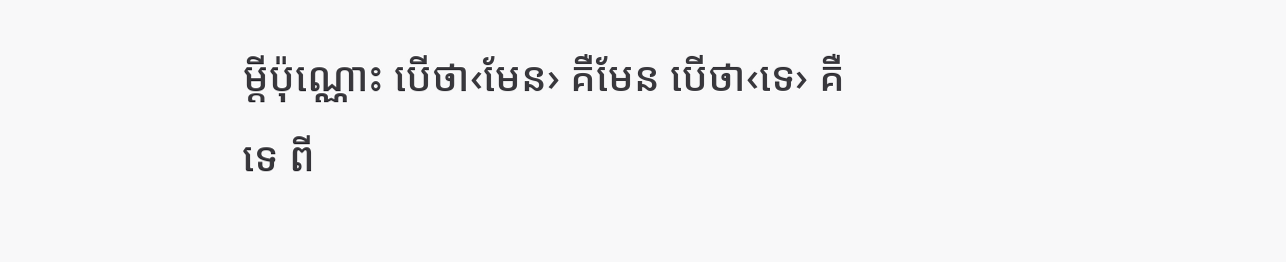ម្ដីប៉ុណ្ណោះ បើថា‹មែន› គឺមែន បើថា‹ទេ› គឺទេ ពី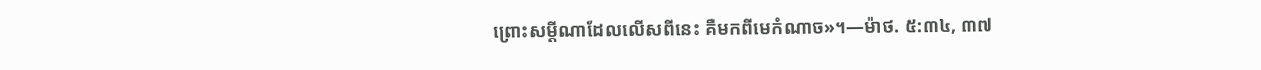ព្រោះសម្ដីណាដែលលើសពីនេះ គឺមកពីមេកំណាច»។—ម៉ាថ. ៥:៣៤, ៣៧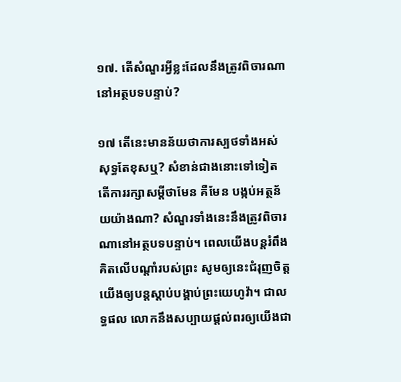១៧. តើសំណួរអ្វីខ្លះដែលនឹងត្រូវពិចារណានៅអត្ថបទបន្ទាប់?

១៧ តើនេះមានន័យថាការស្បថទាំងអស់សុទ្ធតែខុសឬ? សំខាន់ជាងនោះទៅទៀត តើការរក្សាសម្ដីថាមែន គឺមែន បង្កប់អត្ថន័យយ៉ាងណា? សំណួរទាំងនេះនឹងត្រូវពិចារណានៅអត្ថបទបន្ទាប់។ ពេលយើងបន្តរំពឹងគិតលើបណ្ដាំរបស់ព្រះ សូមឲ្យនេះជំរុញចិត្តយើងឲ្យបន្តស្ដាប់បង្គាប់ព្រះយេហូវ៉ា។ ជាលទ្ធផល លោកនឹងសប្បាយផ្ដល់ពរឲ្យយើងជា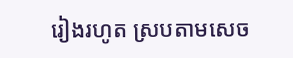រៀងរហូត ស្របតាមសេច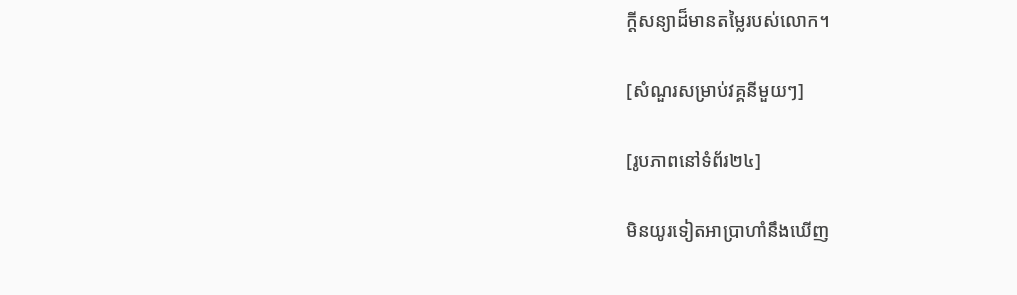ក្ដីសន្យាដ៏មានតម្លៃរបស់លោក។

[សំណួរសម្រាប់វគ្គនីមួយៗ]

[រូបភាពនៅទំព័រ២៤]

មិនយូរទៀតអាប្រាហាំនឹងឃើញ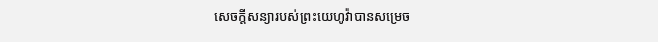សេចក្ដីសន្យារបស់ព្រះយេហូវ៉ាបានសម្រេច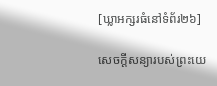[ឃ្លាអក្សរធំនៅទំព័រ២៦]

សេចក្ដីសន្យារបស់ព្រះយេ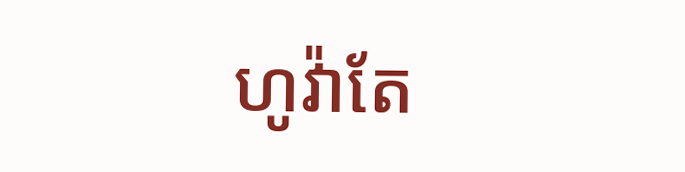ហូវ៉ាតែ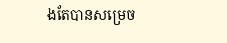ងតែបានសម្រេច